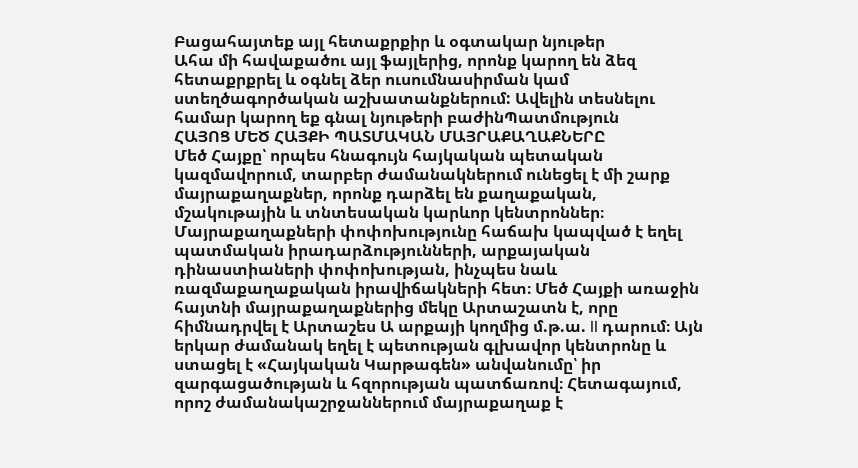Բացահայտեք այլ հետաքրքիր և օգտակար նյութեր
Ահա մի հավաքածու այլ ֆայլերից, որոնք կարող են ձեզ հետաքրքրել և օգնել ձեր ուսումնասիրման կամ ստեղծագործական աշխատանքներում: Ավելին տեսնելու համար կարող եք գնալ նյութերի բաժինՊատմություն
ՀԱՅՈՑ ՄԵԾ ՀԱՅՔԻ ՊԱՏՄԱԿԱՆ ՄԱՅՐԱՔԱՂԱՔՆԵՐԸ
Մեծ Հայքը՝ որպես հնագույն հայկական պետական կազմավորում, տարբեր ժամանակներում ունեցել է մի շարք մայրաքաղաքներ, որոնք դարձել են քաղաքական, մշակութային և տնտեսական կարևոր կենտրոններ։ Մայրաքաղաքների փոփոխությունը հաճախ կապված է եղել պատմական իրադարձությունների, արքայական դինաստիաների փոփոխության, ինչպես նաև ռազմաքաղաքական իրավիճակների հետ։ Մեծ Հայքի առաջին հայտնի մայրաքաղաքներից մեկը Արտաշատն է, որը հիմնադրվել է Արտաշես Ա արքայի կողմից մ.թ.ա. II դարում։ Այն երկար ժամանակ եղել է պետության գլխավոր կենտրոնը և ստացել է «Հայկական Կարթագեն» անվանումը՝ իր զարգացածության և հզորության պատճառով։ Հետագայում, որոշ ժամանակաշրջաններում մայրաքաղաք է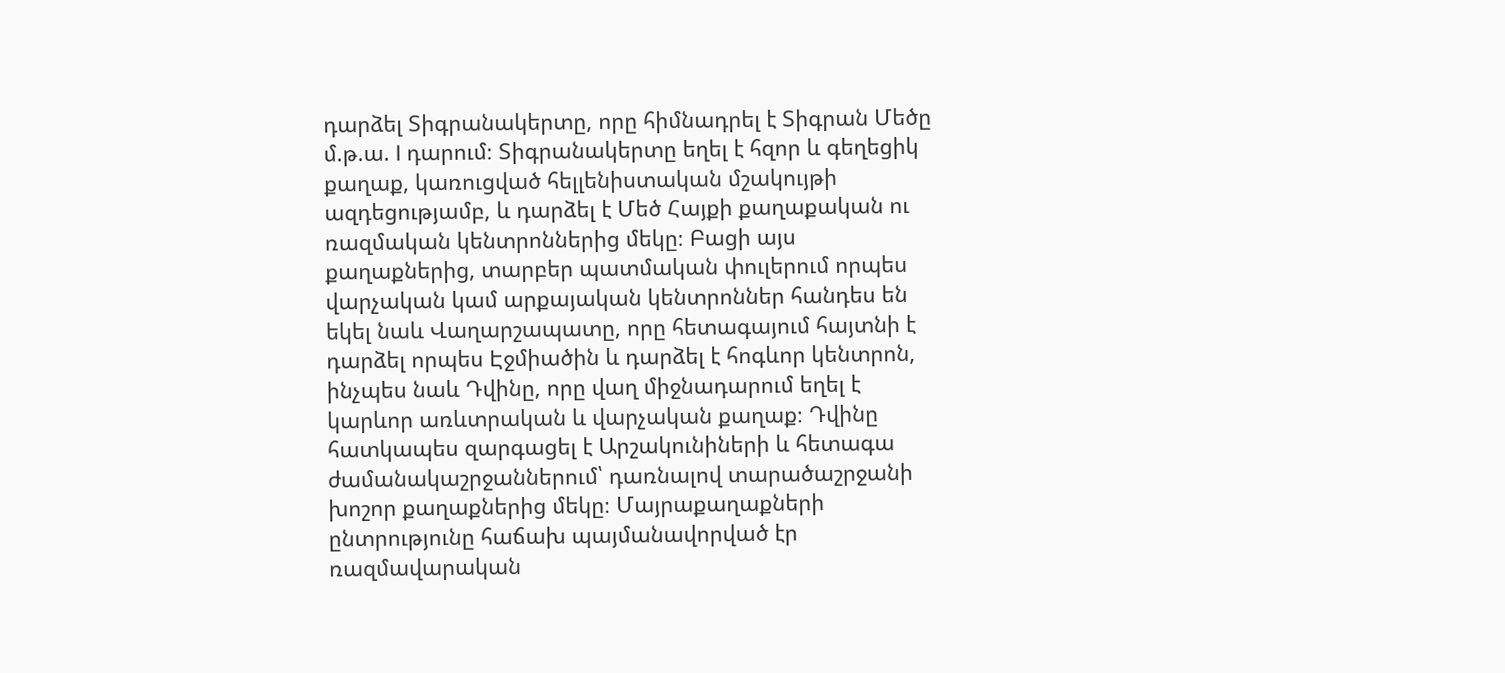դարձել Տիգրանակերտը, որը հիմնադրել է Տիգրան Մեծը մ.թ.ա. I դարում։ Տիգրանակերտը եղել է հզոր և գեղեցիկ քաղաք, կառուցված հելլենիստական մշակույթի ազդեցությամբ, և դարձել է Մեծ Հայքի քաղաքական ու ռազմական կենտրոններից մեկը։ Բացի այս քաղաքներից, տարբեր պատմական փուլերում որպես վարչական կամ արքայական կենտրոններ հանդես են եկել նաև Վաղարշապատը, որը հետագայում հայտնի է դարձել որպես Էջմիածին և դարձել է հոգևոր կենտրոն, ինչպես նաև Դվինը, որը վաղ միջնադարում եղել է կարևոր առևտրական և վարչական քաղաք։ Դվինը հատկապես զարգացել է Արշակունիների և հետագա ժամանակաշրջաններում՝ դառնալով տարածաշրջանի խոշոր քաղաքներից մեկը։ Մայրաքաղաքների ընտրությունը հաճախ պայմանավորված էր ռազմավարական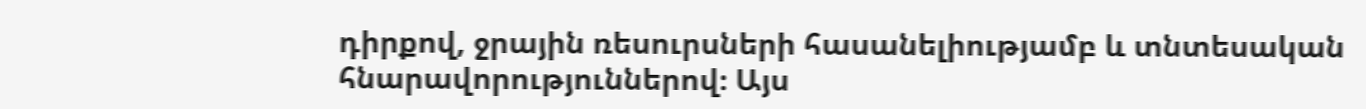դիրքով, ջրային ռեսուրսների հասանելիությամբ և տնտեսական հնարավորություններով։ Այս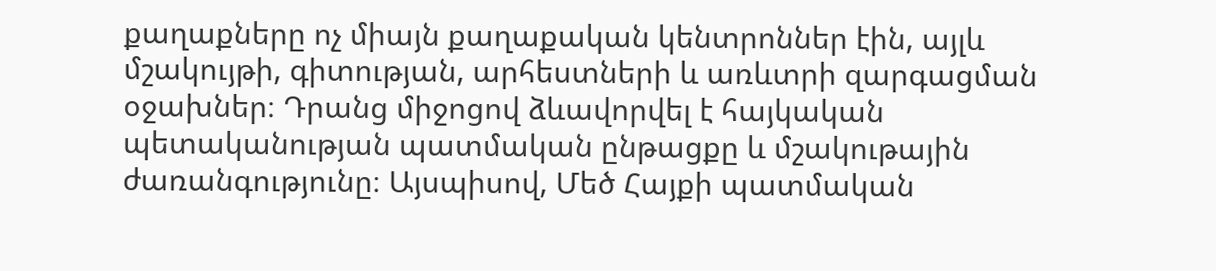քաղաքները ոչ միայն քաղաքական կենտրոններ էին, այլև մշակույթի, գիտության, արհեստների և առևտրի զարգացման օջախներ։ Դրանց միջոցով ձևավորվել է հայկական պետականության պատմական ընթացքը և մշակութային ժառանգությունը։ Այսպիսով, Մեծ Հայքի պատմական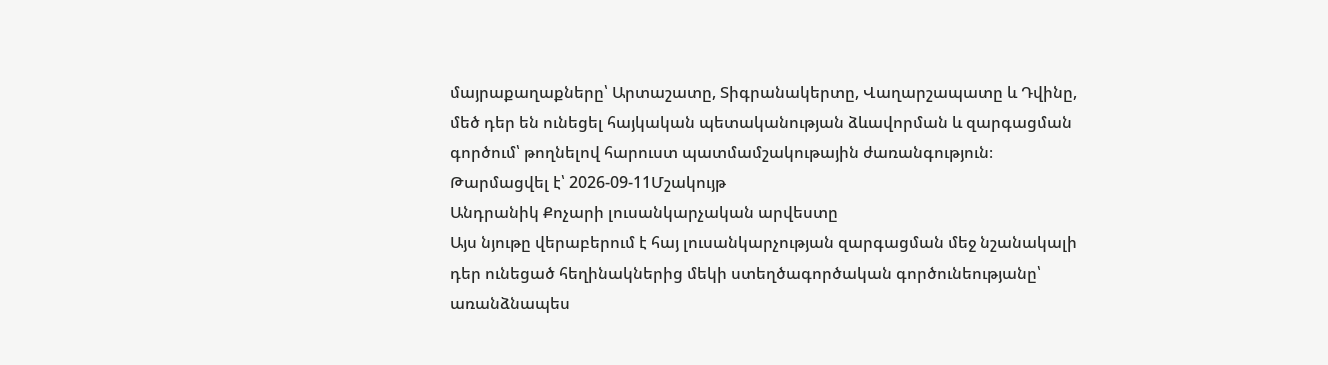մայրաքաղաքները՝ Արտաշատը, Տիգրանակերտը, Վաղարշապատը և Դվինը, մեծ դեր են ունեցել հայկական պետականության ձևավորման և զարգացման գործում՝ թողնելով հարուստ պատմամշակութային ժառանգություն։
Թարմացվել է՝ 2026-09-11Մշակույթ
Անդրանիկ Քոչարի լուսանկարչական արվեստը
Այս նյութը վերաբերում է հայ լուսանկարչության զարգացման մեջ նշանակալի դեր ունեցած հեղինակներից մեկի ստեղծագործական գործունեությանը՝ առանձնապես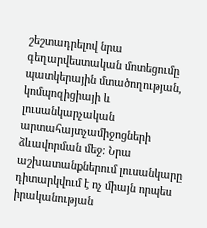շեշտադրելով նրա գեղարվեստական մոտեցումը պատկերային մտածողության, կոմպոզիցիայի և լուսանկարչական արտահայտչամիջոցների ձևավորման մեջ։ Նրա աշխատանքներում լուսանկարը դիտարկվում է ոչ միայն որպես իրականության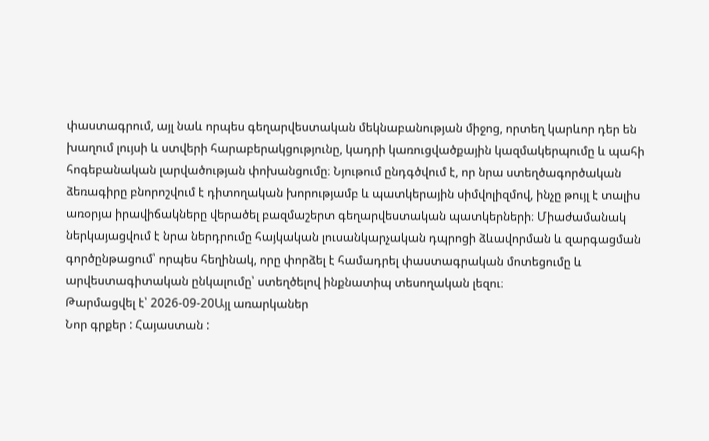փաստագրում, այլ նաև որպես գեղարվեստական մեկնաբանության միջոց, որտեղ կարևոր դեր են խաղում լույսի և ստվերի հարաբերակցությունը, կադրի կառուցվածքային կազմակերպումը և պահի հոգեբանական լարվածության փոխանցումը։ Նյութում ընդգծվում է, որ նրա ստեղծագործական ձեռագիրը բնորոշվում է դիտողական խորությամբ և պատկերային սիմվոլիզմով, ինչը թույլ է տալիս առօրյա իրավիճակները վերածել բազմաշերտ գեղարվեստական պատկերների։ Միաժամանակ ներկայացվում է նրա ներդրումը հայկական լուսանկարչական դպրոցի ձևավորման և զարգացման գործընթացում՝ որպես հեղինակ, որը փորձել է համադրել փաստագրական մոտեցումը և արվեստագիտական ընկալումը՝ ստեղծելով ինքնատիպ տեսողական լեզու։
Թարմացվել է՝ 2026-09-20Այլ առարկաներ
Նոր գրքեր : Հայաստան :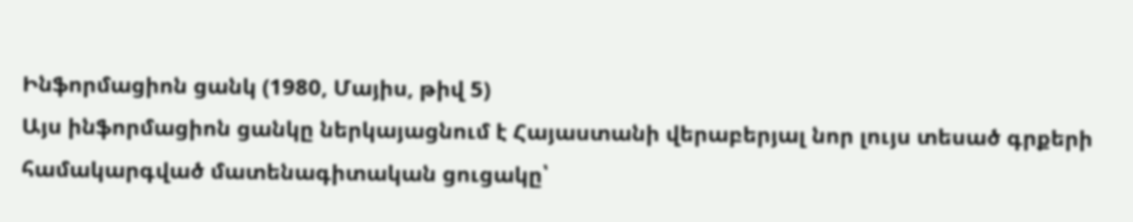Ինֆորմացիոն ցանկ (1980, Մայիս, թիվ 5)
Այս ինֆորմացիոն ցանկը ներկայացնում է Հայաստանի վերաբերյալ նոր լույս տեսած գրքերի համակարգված մատենագիտական ցուցակը՝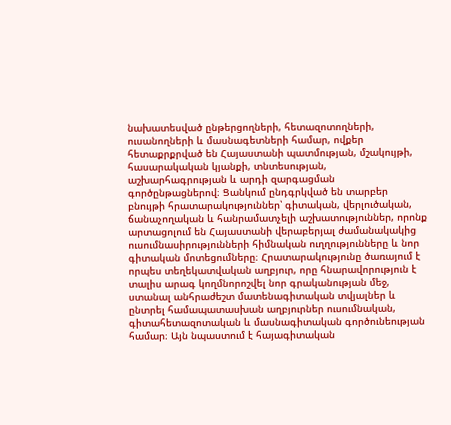նախատեսված ընթերցողների, հետազոտողների, ուսանողների և մասնագետների համար, ովքեր հետաքրքրված են Հայաստանի պատմության, մշակույթի, հասարակական կյանքի, տնտեսության, աշխարհագրության և արդի զարգացման գործընթացներով։ Ցանկում ընդգրկված են տարբեր բնույթի հրատարակություններ՝ գիտական, վերլուծական, ճանաչողական և հանրամատչելի աշխատություններ, որոնք արտացոլում են Հայաստանի վերաբերյալ ժամանակակից ուսումնասիրությունների հիմնական ուղղությունները և նոր գիտական մոտեցումները։ Հրատարակությունը ծառայում է որպես տեղեկատվական աղբյուր, որը հնարավորություն է տալիս արագ կողմնորոշվել նոր գրականության մեջ, ստանալ անհրաժեշտ մատենագիտական տվյալներ և ընտրել համապատասխան աղբյուրներ ուսումնական, գիտահետազոտական և մասնագիտական գործունեության համար։ Այն նպաստում է հայագիտական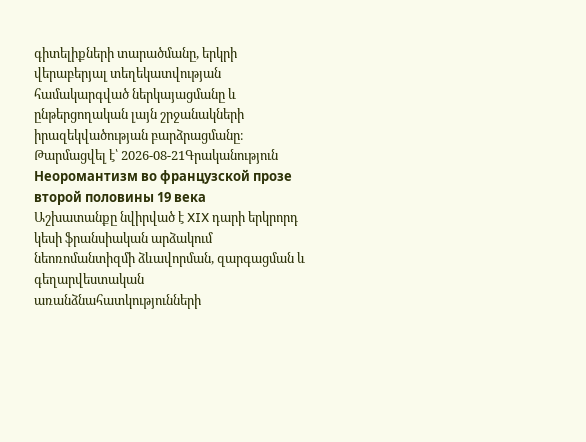գիտելիքների տարածմանը, երկրի վերաբերյալ տեղեկատվության համակարգված ներկայացմանը և ընթերցողական լայն շրջանակների իրազեկվածության բարձրացմանը։
Թարմացվել է՝ 2026-08-21Գրականություն
Неоромантизм во французской прозе второй половины 19 века
Աշխատանքը նվիրված է XIX դարի երկրորդ կեսի ֆրանսիական արձակում նեոռոմանտիզմի ձևավորման, զարգացման և գեղարվեստական առանձնահատկությունների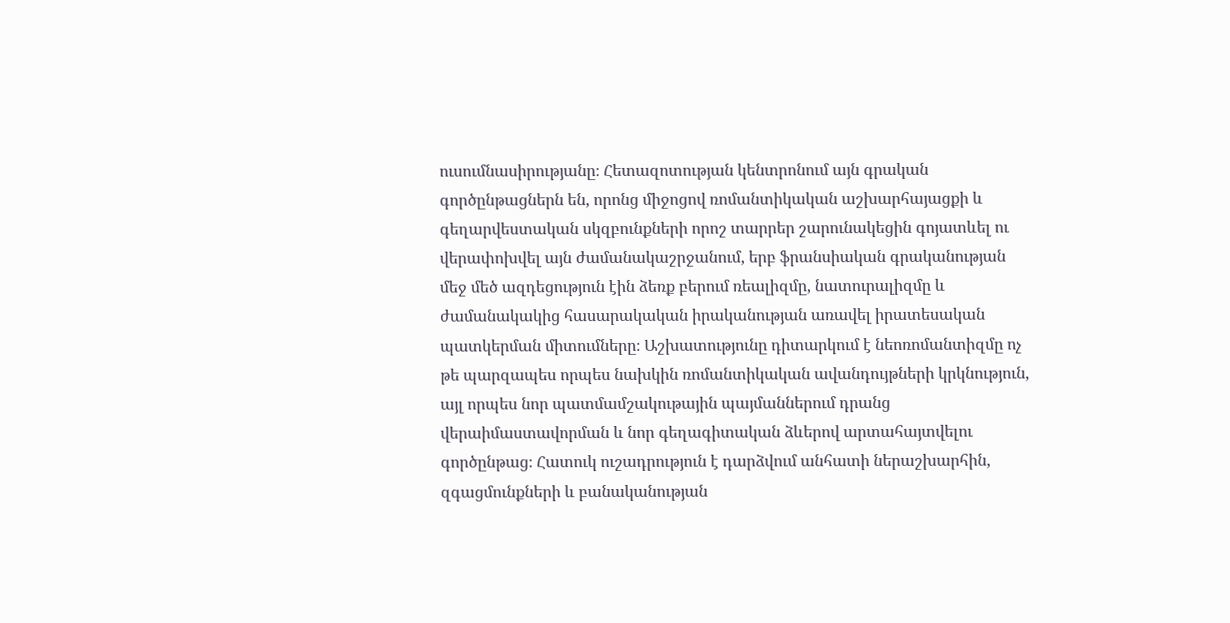ուսումնասիրությանը։ Հետազոտության կենտրոնում այն գրական գործընթացներն են, որոնց միջոցով ռոմանտիկական աշխարհայացքի և գեղարվեստական սկզբունքների որոշ տարրեր շարունակեցին գոյատևել ու վերափոխվել այն ժամանակաշրջանում, երբ ֆրանսիական գրականության մեջ մեծ ազդեցություն էին ձեռք բերում ռեալիզմը, նատուրալիզմը և ժամանակակից հասարակական իրականության առավել իրատեսական պատկերման միտումները։ Աշխատությունը դիտարկում է նեոռոմանտիզմը ոչ թե պարզապես որպես նախկին ռոմանտիկական ավանդույթների կրկնություն, այլ որպես նոր պատմամշակութային պայմաններում դրանց վերաիմաստավորման և նոր գեղագիտական ձևերով արտահայտվելու գործընթաց։ Հատուկ ուշադրություն է դարձվում անհատի ներաշխարհին, զգացմունքների և բանականության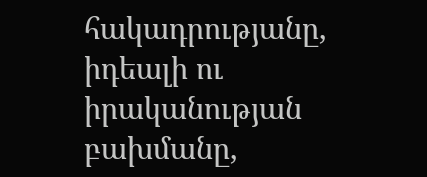հակադրությանը, իդեալի ու իրականության բախմանը,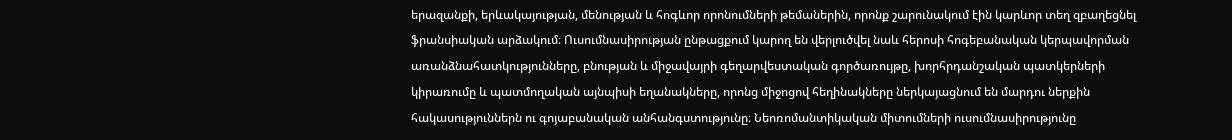երազանքի, երևակայության, մենության և հոգևոր որոնումների թեմաներին, որոնք շարունակում էին կարևոր տեղ զբաղեցնել ֆրանսիական արձակում։ Ուսումնասիրության ընթացքում կարող են վերլուծվել նաև հերոսի հոգեբանական կերպավորման առանձնահատկությունները, բնության և միջավայրի գեղարվեստական գործառույթը, խորհրդանշական պատկերների կիրառումը և պատմողական այնպիսի եղանակները, որոնց միջոցով հեղինակները ներկայացնում են մարդու ներքին հակասություններն ու գոյաբանական անհանգստությունը։ Նեոռոմանտիկական միտումների ուսումնասիրությունը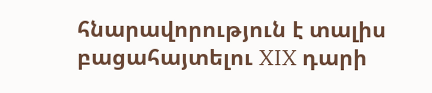հնարավորություն է տալիս բացահայտելու XIX դարի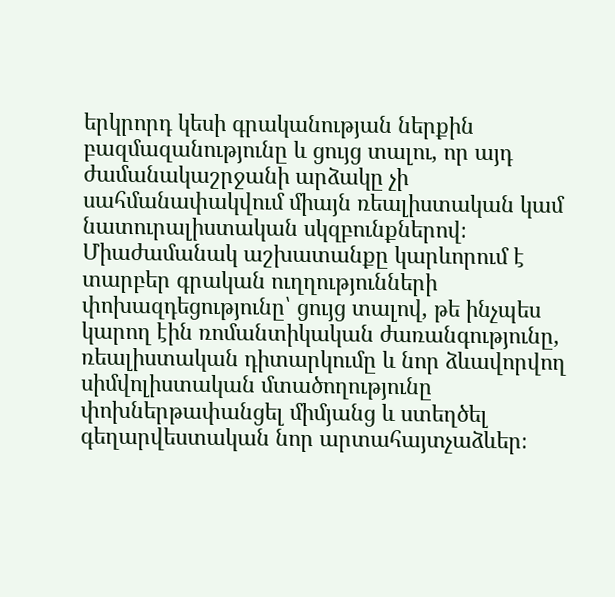երկրորդ կեսի գրականության ներքին բազմազանությունը և ցույց տալու, որ այդ ժամանակաշրջանի արձակը չի սահմանափակվում միայն ռեալիստական կամ նատուրալիստական սկզբունքներով։ Միաժամանակ աշխատանքը կարևորում է տարբեր գրական ուղղությունների փոխազդեցությունը՝ ցույց տալով, թե ինչպես կարող էին ռոմանտիկական ժառանգությունը, ռեալիստական դիտարկումը և նոր ձևավորվող սիմվոլիստական մտածողությունը փոխներթափանցել միմյանց և ստեղծել գեղարվեստական նոր արտահայտչաձևեր։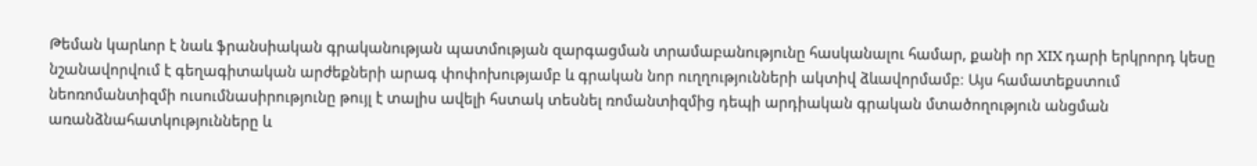Թեման կարևոր է նաև ֆրանսիական գրականության պատմության զարգացման տրամաբանությունը հասկանալու համար, քանի որ XIX դարի երկրորդ կեսը նշանավորվում է գեղագիտական արժեքների արագ փոփոխությամբ և գրական նոր ուղղությունների ակտիվ ձևավորմամբ։ Այս համատեքստում նեոռոմանտիզմի ուսումնասիրությունը թույլ է տալիս ավելի հստակ տեսնել ռոմանտիզմից դեպի արդիական գրական մտածողություն անցման առանձնահատկությունները և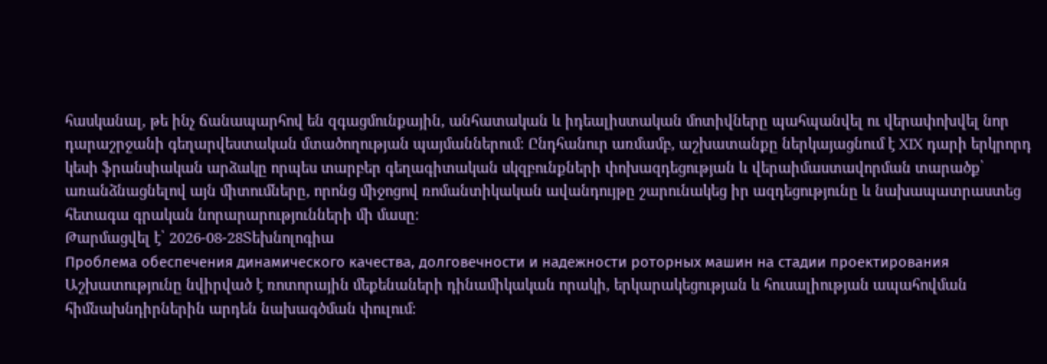հասկանալ, թե ինչ ճանապարհով են զգացմունքային, անհատական և իդեալիստական մոտիվները պահպանվել ու վերափոխվել նոր դարաշրջանի գեղարվեստական մտածողության պայմաններում։ Ընդհանուր առմամբ, աշխատանքը ներկայացնում է XIX դարի երկրորդ կեսի ֆրանսիական արձակը որպես տարբեր գեղագիտական սկզբունքների փոխազդեցության և վերաիմաստավորման տարածք՝ առանձնացնելով այն միտումները, որոնց միջոցով ռոմանտիկական ավանդույթը շարունակեց իր ազդեցությունը և նախապատրաստեց հետագա գրական նորարարությունների մի մասը։
Թարմացվել է՝ 2026-08-28Տեխնոլոգիա
Проблема обеспечения динамического качества, долговечности и надежности роторных машин на стадии проектирования
Աշխատությունը նվիրված է ռոտորային մեքենաների դինամիկական որակի, երկարակեցության և հուսալիության ապահովման հիմնախնդիրներին արդեն նախագծման փուլում։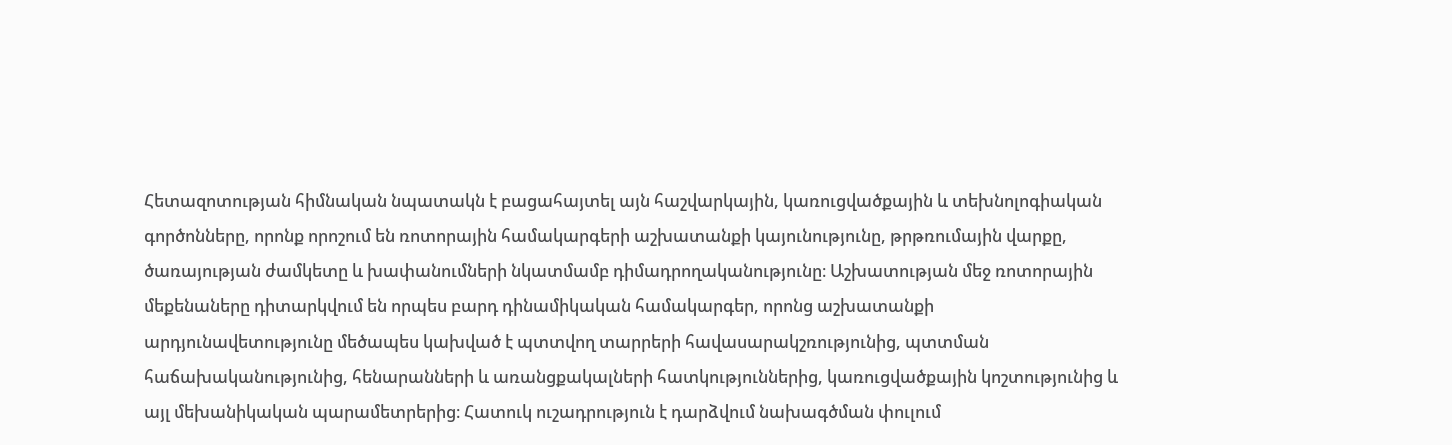Հետազոտության հիմնական նպատակն է բացահայտել այն հաշվարկային, կառուցվածքային և տեխնոլոգիական գործոնները, որոնք որոշում են ռոտորային համակարգերի աշխատանքի կայունությունը, թրթռումային վարքը, ծառայության ժամկետը և խափանումների նկատմամբ դիմադրողականությունը։ Աշխատության մեջ ռոտորային մեքենաները դիտարկվում են որպես բարդ դինամիկական համակարգեր, որոնց աշխատանքի արդյունավետությունը մեծապես կախված է պտտվող տարրերի հավասարակշռությունից, պտտման հաճախականությունից, հենարանների և առանցքակալների հատկություններից, կառուցվածքային կոշտությունից և այլ մեխանիկական պարամետրերից։ Հատուկ ուշադրություն է դարձվում նախագծման փուլում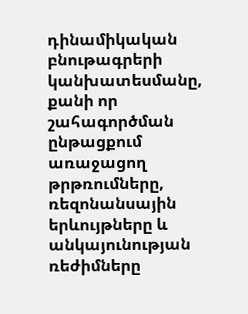դինամիկական բնութագրերի կանխատեսմանը, քանի որ շահագործման ընթացքում առաջացող թրթռումները, ռեզոնանսային երևույթները և անկայունության ռեժիմները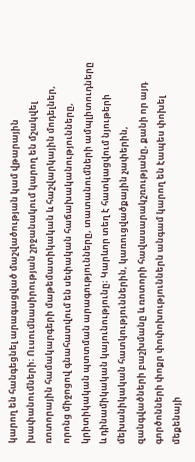կարող են հանգեցնել արագացված մաշվածության կամ վթարային խափանումների։ Ուսումնասիրության շրջանակում կարող են մշակվել ռոտորային համակարգերի մաթեմատիկական և հաշվարկային մոդելներ, որոնց միջոցով գնահատվում են սեփական հաճախականությունները, կրիտիկական պտտման արագությունները, տատանումների ամպլիտուդները և դինամիկական կայունությունը։ Կարևոր տեղ է հատկացվում նյութերի մեխանիկական հատկություններին, կառուցվածքային չափերին, զանգվածների բաշխմանը և ռոտորի հավասարակշռությանը, քանի որ այդ գործոնների փոքր փոփոխություններն անգամ կարող են էապես փոխել մեքենայի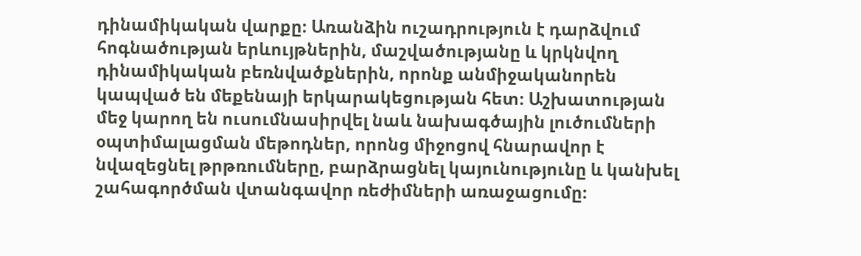դինամիկական վարքը։ Առանձին ուշադրություն է դարձվում հոգնածության երևույթներին, մաշվածությանը և կրկնվող դինամիկական բեռնվածքներին, որոնք անմիջականորեն կապված են մեքենայի երկարակեցության հետ։ Աշխատության մեջ կարող են ուսումնասիրվել նաև նախագծային լուծումների օպտիմալացման մեթոդներ, որոնց միջոցով հնարավոր է նվազեցնել թրթռումները, բարձրացնել կայունությունը և կանխել շահագործման վտանգավոր ռեժիմների առաջացումը։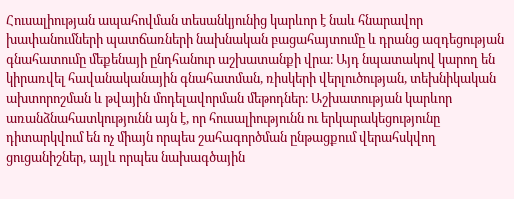Հուսալիության ապահովման տեսանկյունից կարևոր է նաև հնարավոր խափանումների պատճառների նախնական բացահայտումը և դրանց ազդեցության գնահատումը մեքենայի ընդհանուր աշխատանքի վրա։ Այդ նպատակով կարող են կիրառվել հավանականային գնահատման, ռիսկերի վերլուծության, տեխնիկական ախտորոշման և թվային մոդելավորման մեթոդներ։ Աշխատության կարևոր առանձնահատկությունն այն է, որ հուսալիությունն ու երկարակեցությունը դիտարկվում են ոչ միայն որպես շահագործման ընթացքում վերահսկվող ցուցանիշներ, այլև որպես նախագծային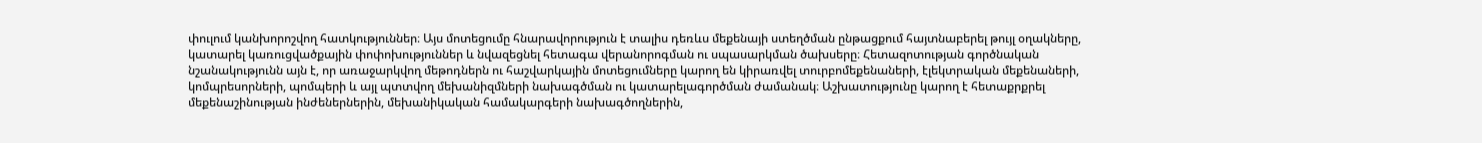փուլում կանխորոշվող հատկություններ։ Այս մոտեցումը հնարավորություն է տալիս դեռևս մեքենայի ստեղծման ընթացքում հայտնաբերել թույլ օղակները, կատարել կառուցվածքային փոփոխություններ և նվազեցնել հետագա վերանորոգման ու սպասարկման ծախսերը։ Հետազոտության գործնական նշանակությունն այն է, որ առաջարկվող մեթոդներն ու հաշվարկային մոտեցումները կարող են կիրառվել տուրբոմեքենաների, էլեկտրական մեքենաների, կոմպրեսորների, պոմպերի և այլ պտտվող մեխանիզմների նախագծման ու կատարելագործման ժամանակ։ Աշխատությունը կարող է հետաքրքրել մեքենաշինության ինժեներներին, մեխանիկական համակարգերի նախագծողներին,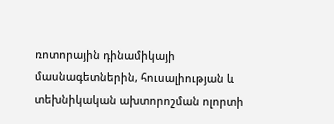ռոտորային դինամիկայի մասնագետներին, հուսալիության և տեխնիկական ախտորոշման ոլորտի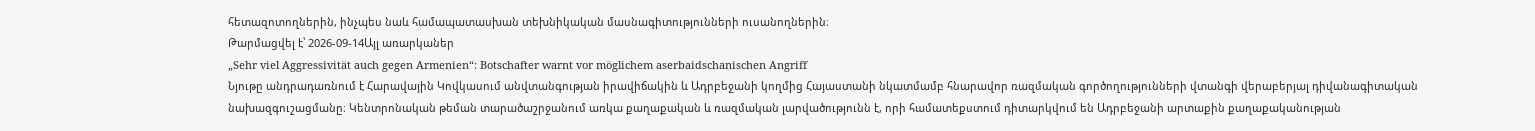հետազոտողներին, ինչպես նաև համապատասխան տեխնիկական մասնագիտությունների ուսանողներին։
Թարմացվել է՝ 2026-09-14Այլ առարկաներ
„Sehr viel Aggressivität auch gegen Armenien“: Botschafter warnt vor möglichem aserbaidschanischen Angriff
Նյութը անդրադառնում է Հարավային Կովկասում անվտանգության իրավիճակին և Ադրբեջանի կողմից Հայաստանի նկատմամբ հնարավոր ռազմական գործողությունների վտանգի վերաբերյալ դիվանագիտական նախազգուշացմանը։ Կենտրոնական թեման տարածաշրջանում առկա քաղաքական և ռազմական լարվածությունն է, որի համատեքստում դիտարկվում են Ադրբեջանի արտաքին քաղաքականության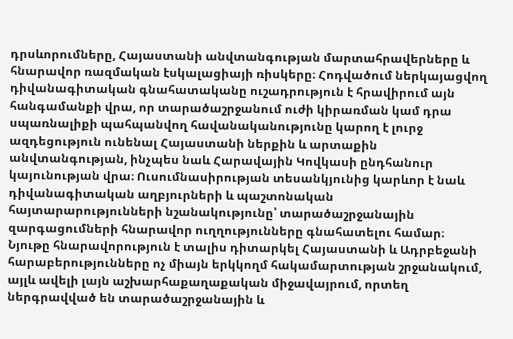դրսևորումները, Հայաստանի անվտանգության մարտահրավերները և հնարավոր ռազմական էսկալացիայի ռիսկերը։ Հոդվածում ներկայացվող դիվանագիտական գնահատականը ուշադրություն է հրավիրում այն հանգամանքի վրա, որ տարածաշրջանում ուժի կիրառման կամ դրա սպառնալիքի պահպանվող հավանականությունը կարող է լուրջ ազդեցություն ունենալ Հայաստանի ներքին և արտաքին անվտանգության, ինչպես նաև Հարավային Կովկասի ընդհանուր կայունության վրա։ Ուսումնասիրության տեսանկյունից կարևոր է նաև դիվանագիտական աղբյուրների և պաշտոնական հայտարարությունների նշանակությունը՝ տարածաշրջանային զարգացումների հնարավոր ուղղությունները գնահատելու համար։ Նյութը հնարավորություն է տալիս դիտարկել Հայաստանի և Ադրբեջանի հարաբերությունները ոչ միայն երկկողմ հակամարտության շրջանակում, այլև ավելի լայն աշխարհաքաղաքական միջավայրում, որտեղ ներգրավված են տարածաշրջանային և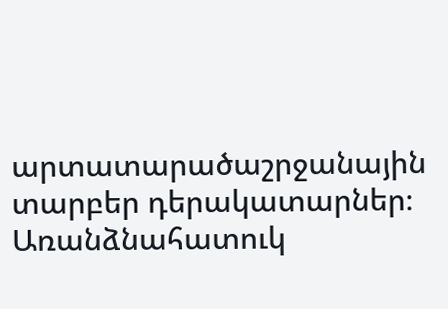արտատարածաշրջանային տարբեր դերակատարներ։ Առանձնահատուկ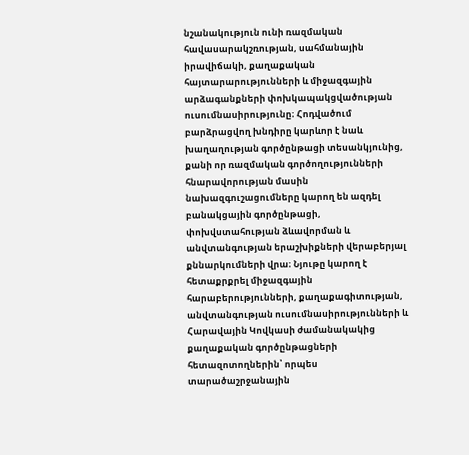նշանակություն ունի ռազմական հավասարակշռության, սահմանային իրավիճակի, քաղաքական հայտարարությունների և միջազգային արձագանքների փոխկապակցվածության ուսումնասիրությունը։ Հոդվածում բարձրացվող խնդիրը կարևոր է նաև խաղաղության գործընթացի տեսանկյունից, քանի որ ռազմական գործողությունների հնարավորության մասին նախազգուշացումները կարող են ազդել բանակցային գործընթացի, փոխվստահության ձևավորման և անվտանգության երաշխիքների վերաբերյալ քննարկումների վրա։ Նյութը կարող է հետաքրքրել միջազգային հարաբերությունների, քաղաքագիտության, անվտանգության ուսումնասիրությունների և Հարավային Կովկասի ժամանակակից քաղաքական գործընթացների հետազոտողներին՝ որպես տարածաշրջանային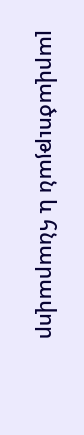լարվածության և հնարավոր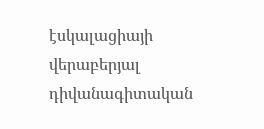էսկալացիայի վերաբերյալ դիվանագիտական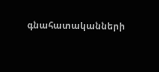գնահատականների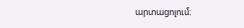արտացոլում։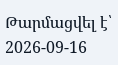Թարմացվել է՝ 2026-09-16